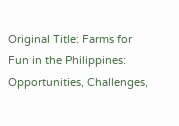Original Title: Farms for Fun in the Philippines: Opportunities, Challenges,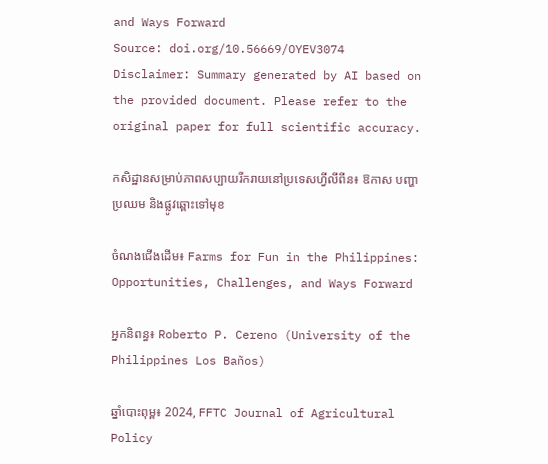and Ways Forward
Source: doi.org/10.56669/OYEV3074
Disclaimer: Summary generated by AI based on the provided document. Please refer to the original paper for full scientific accuracy.

កសិដ្ឋានសម្រាប់ភាពសប្បាយរីករាយនៅប្រទេសហ្វីលីពីន៖ ឱកាស បញ្ហាប្រឈម និងផ្លូវឆ្ពោះទៅមុខ

ចំណងជើងដើម៖ Farms for Fun in the Philippines: Opportunities, Challenges, and Ways Forward

អ្នកនិពន្ធ៖ Roberto P. Cereno (University of the Philippines Los Baños)

ឆ្នាំបោះពុម្ព៖ 2024, FFTC Journal of Agricultural Policy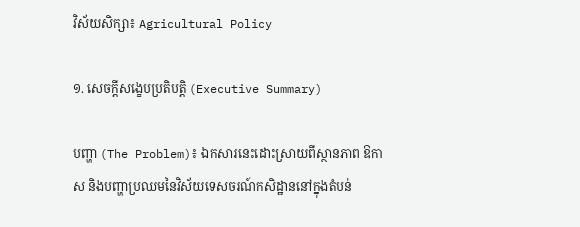វិស័យសិក្សា៖ Agricultural Policy

១. សេចក្តីសង្ខេបប្រតិបត្តិ (Executive Summary)

បញ្ហា (The Problem)៖ ឯកសារនេះដោះស្រាយពីស្ថានភាព ឱកាស និងបញ្ហាប្រឈមនៃវិស័យទេសចរណ៍កសិដ្ឋាននៅក្នុងតំបន់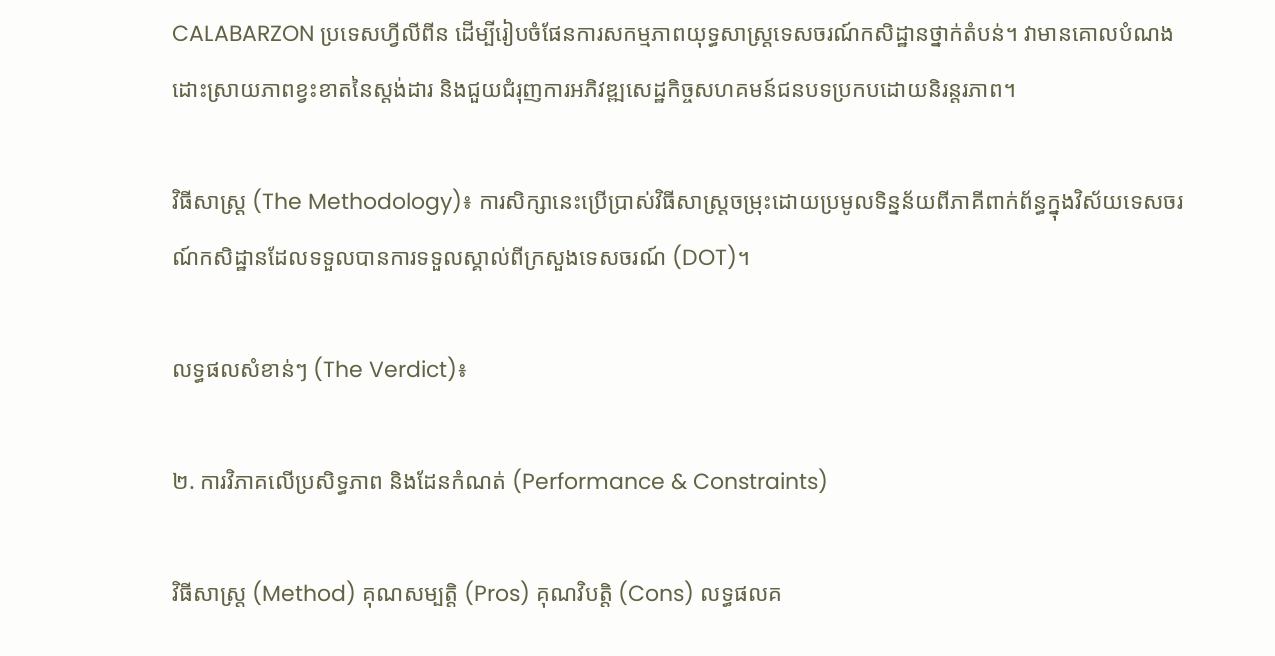CALABARZON ប្រទេសហ្វីលីពីន ដើម្បីរៀបចំផែនការសកម្មភាពយុទ្ធសាស្ត្រទេសចរណ៍កសិដ្ឋានថ្នាក់តំបន់។ វាមានគោលបំណងដោះស្រាយភាពខ្វះខាតនៃស្តង់ដារ និងជួយជំរុញការអភិវឌ្ឍសេដ្ឋកិច្ចសហគមន៍ជនបទប្រកបដោយនិរន្តរភាព។

វិធីសាស្ត្រ (The Methodology)៖ ការសិក្សានេះប្រើប្រាស់វិធីសាស្ត្រចម្រុះដោយប្រមូលទិន្នន័យពីភាគីពាក់ព័ន្ធក្នុងវិស័យទេសចរណ៍កសិដ្ឋានដែលទទួលបានការទទួលស្គាល់ពីក្រសួងទេសចរណ៍ (DOT)។

លទ្ធផលសំខាន់ៗ (The Verdict)៖

២. ការវិភាគលើប្រសិទ្ធភាព និងដែនកំណត់ (Performance & Constraints)

វិធីសាស្ត្រ (Method) គុណសម្បត្តិ (Pros) គុណវិបត្តិ (Cons) លទ្ធផលគ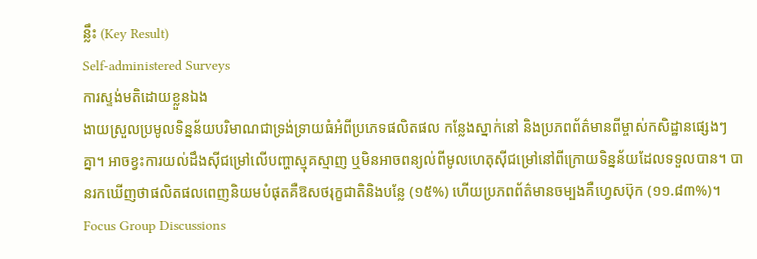ន្លឹះ (Key Result)
Self-administered Surveys
ការស្ទង់មតិដោយខ្លួនឯង
ងាយស្រួលប្រមូលទិន្នន័យបរិមាណជាទ្រង់ទ្រាយធំអំពីប្រភេទផលិតផល កន្លែងស្នាក់នៅ និងប្រភពព័ត៌មានពីម្ចាស់កសិដ្ឋានផ្សេងៗគ្នា។ អាចខ្វះការយល់ដឹងស៊ីជម្រៅលើបញ្ហាស្មុគស្មាញ ឬមិនអាចពន្យល់ពីមូលហេតុស៊ីជម្រៅនៅពីក្រោយទិន្នន័យដែលទទួលបាន។ បានរកឃើញថាផលិតផលពេញនិយមបំផុតគឺឱសថរុក្ខជាតិនិងបន្លែ (១៥%) ហើយប្រភពព័ត៌មានចម្បងគឺហ្វេសប៊ុក (១១.៨៣%)។
Focus Group Discussions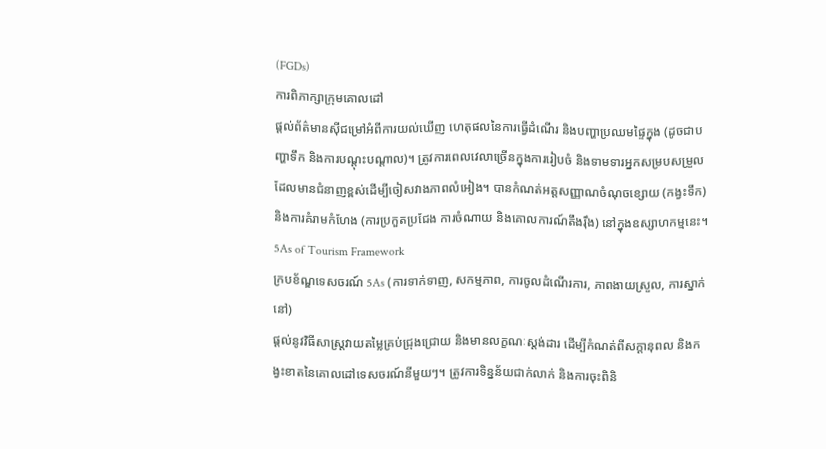(FGDs)
ការពិភាក្សាក្រុមគោលដៅ
ផ្តល់ព័ត៌មានស៊ីជម្រៅអំពីការយល់ឃើញ ហេតុផលនៃការធ្វើដំណើរ និងបញ្ហាប្រឈមផ្ទៃក្នុង (ដូចជាបញ្ហាទឹក និងការបណ្តុះបណ្តាល)។ ត្រូវការពេលវេលាច្រើនក្នុងការរៀបចំ និងទាមទារអ្នកសម្របសម្រួលដែលមានជំនាញខ្ពស់ដើម្បីចៀសវាងភាពលំអៀង។ បានកំណត់អត្តសញ្ញាណចំណុចខ្សោយ (កង្វះទឹក) និងការគំរាមកំហែង (ការប្រកួតប្រជែង ការចំណាយ និងគោលការណ៍តឹងរ៉ឹង) នៅក្នុងឧស្សាហកម្មនេះ។
5As of Tourism Framework
ក្របខ័ណ្ឌទេសចរណ៍ 5As (ការទាក់ទាញ, សកម្មភាព, ការចូលដំណើរការ, ភាពងាយស្រួល, ការស្នាក់នៅ)
ផ្តល់នូវវិធីសាស្ត្រវាយតម្លៃគ្រប់ជ្រុងជ្រោយ និងមានលក្ខណៈស្តង់ដារ ដើម្បីកំណត់ពីសក្តានុពល និងកង្វះខាតនៃគោលដៅទេសចរណ៍នីមួយៗ។ ត្រូវការទិន្នន័យជាក់លាក់ និងការចុះពិនិ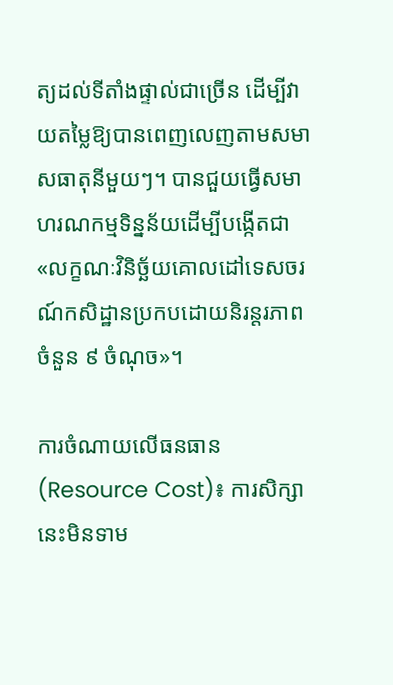ត្យដល់ទីតាំងផ្ទាល់ជាច្រើន ដើម្បីវាយតម្លៃឱ្យបានពេញលេញតាមសមាសធាតុនីមួយៗ។ បានជួយធ្វើសមាហរណកម្មទិន្នន័យដើម្បីបង្កើតជា «លក្ខណៈវិនិច្ឆ័យគោលដៅទេសចរណ៍កសិដ្ឋានប្រកបដោយនិរន្តរភាពចំនួន ៩ ចំណុច»។

ការចំណាយលើធនធាន (Resource Cost)៖ ការសិក្សានេះមិនទាម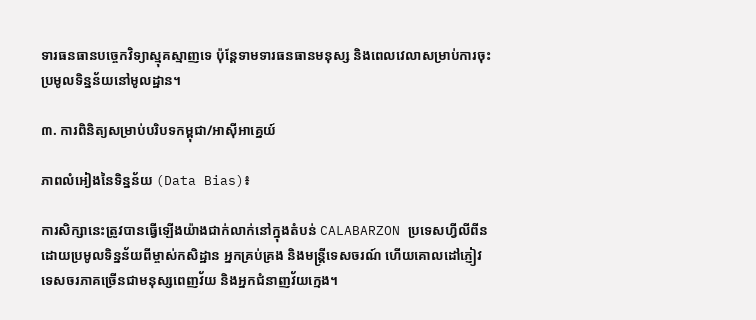ទារធនធានបច្ចេកវិទ្យាស្មុគស្មាញទេ ប៉ុន្តែទាមទារធនធានមនុស្ស និងពេលវេលាសម្រាប់ការចុះប្រមូលទិន្នន័យនៅមូលដ្ឋាន។

៣. ការពិនិត្យសម្រាប់បរិបទកម្ពុជា/អាស៊ីអាគ្នេយ៍

ភាពលំអៀងនៃទិន្នន័យ (Data Bias)៖

ការសិក្សានេះត្រូវបានធ្វើឡើងយ៉ាងជាក់លាក់នៅក្នុងតំបន់ CALABARZON ប្រទេសហ្វីលីពីន ដោយប្រមូលទិន្នន័យពីម្ចាស់កសិដ្ឋាន អ្នកគ្រប់គ្រង និងមន្ត្រីទេសចរណ៍ ហើយគោលដៅភ្ញៀវទេសចរភាគច្រើនជាមនុស្សពេញវ័យ និងអ្នកជំនាញវ័យក្មេង។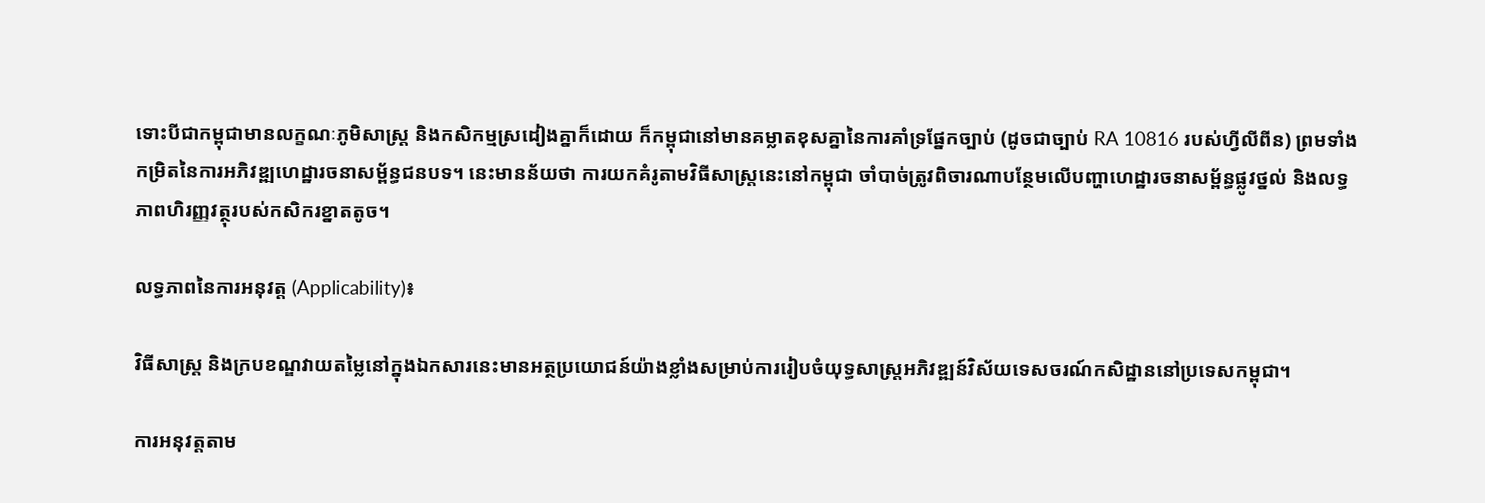ទោះបីជាកម្ពុជាមានលក្ខណៈភូមិសាស្ត្រ និងកសិកម្មស្រដៀងគ្នាក៏ដោយ ក៏កម្ពុជានៅមានគម្លាតខុសគ្នានៃការគាំទ្រផ្នែកច្បាប់ (ដូចជាច្បាប់ RA 10816 របស់ហ្វីលីពីន) ព្រមទាំងកម្រិតនៃការអភិវឌ្ឍហេដ្ឋារចនាសម្ព័ន្ធជនបទ។ នេះមានន័យថា ការយកគំរូតាមវិធីសាស្ត្រនេះនៅកម្ពុជា ចាំបាច់ត្រូវពិចារណាបន្ថែមលើបញ្ហាហេដ្ឋារចនាសម្ព័ន្ធផ្លូវថ្នល់ និងលទ្ធភាពហិរញ្ញវត្ថុរបស់កសិករខ្នាតតូច។

លទ្ធភាពនៃការអនុវត្ត (Applicability)៖

វិធីសាស្ត្រ និងក្របខណ្ឌវាយតម្លៃនៅក្នុងឯកសារនេះមានអត្ថប្រយោជន៍យ៉ាងខ្លាំងសម្រាប់ការរៀបចំយុទ្ធសាស្ត្រអភិវឌ្ឍន៍វិស័យទេសចរណ៍កសិដ្ឋាននៅប្រទេសកម្ពុជា។

ការអនុវត្តតាម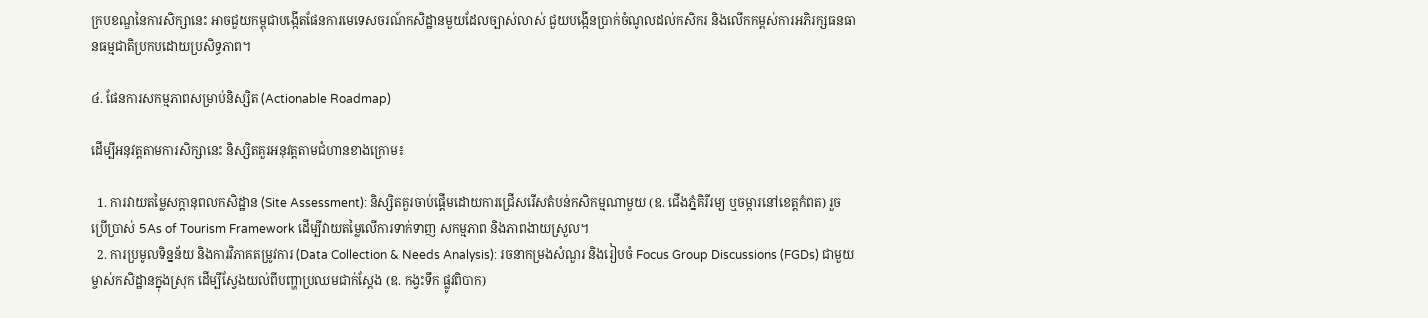ក្របខណ្ឌនៃការសិក្សានេះ អាចជួយកម្ពុជាបង្កើតផែនការមេទេសចរណ៍កសិដ្ឋានមួយដែលច្បាស់លាស់ ជួយបង្កើនប្រាក់ចំណូលដល់កសិករ និងលើកកម្ពស់ការអភិរក្សធនធានធម្មជាតិប្រកបដោយប្រសិទ្ធភាព។

៤. ផែនការសកម្មភាពសម្រាប់និស្សិត (Actionable Roadmap)

ដើម្បីអនុវត្តតាមការសិក្សានេះ និស្សិតគួរអនុវត្តតាមជំហានខាងក្រោម៖

  1. ការវាយតម្លៃសក្តានុពលកសិដ្ឋាន (Site Assessment): និស្សិតគួរចាប់ផ្តើមដោយការជ្រើសរើសតំបន់កសិកម្មណាមួយ (ឧ. ជើងភ្នំគិរីរម្យ ឬចម្ការនៅខេត្តកំពត) រួចប្រើប្រាស់ 5As of Tourism Framework ដើម្បីវាយតម្លៃលើការទាក់ទាញ សកម្មភាព និងភាពងាយស្រួល។
  2. ការប្រមូលទិន្នន័យ និងការវិភាគតម្រូវការ (Data Collection & Needs Analysis): រចនាកម្រងសំណួរ និងរៀបចំ Focus Group Discussions (FGDs) ជាមួយម្ចាស់កសិដ្ឋានក្នុងស្រុក ដើម្បីស្វែងយល់ពីបញ្ហាប្រឈមជាក់ស្តែង (ឧ. កង្វះទឹក ផ្លូវពិបាក)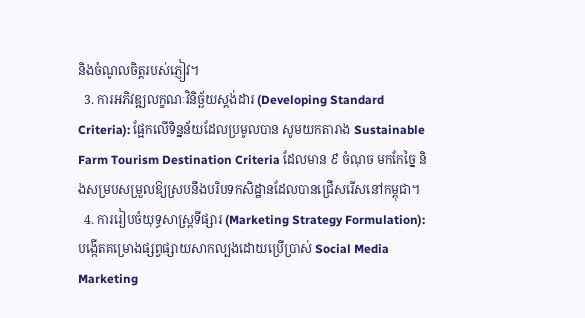និងចំណូលចិត្តរបស់ភ្ញៀវ។
  3. ការអភិវឌ្ឍលក្ខណៈវិនិច្ឆ័យស្តង់ដារ (Developing Standard Criteria): ផ្អែកលើទិន្នន័យដែលប្រមូលបាន សូមយកតារាង Sustainable Farm Tourism Destination Criteria ដែលមាន ៩ ចំណុច មកកែច្នៃ និងសម្របសម្រួលឱ្យស្របនឹងបរិបទកសិដ្ឋានដែលបានជ្រើសរើសនៅកម្ពុជា។
  4. ការរៀបចំយុទ្ធសាស្ត្រទីផ្សារ (Marketing Strategy Formulation): បង្កើតគម្រោងផ្សព្វផ្សាយសាកល្បងដោយប្រើប្រាស់ Social Media Marketing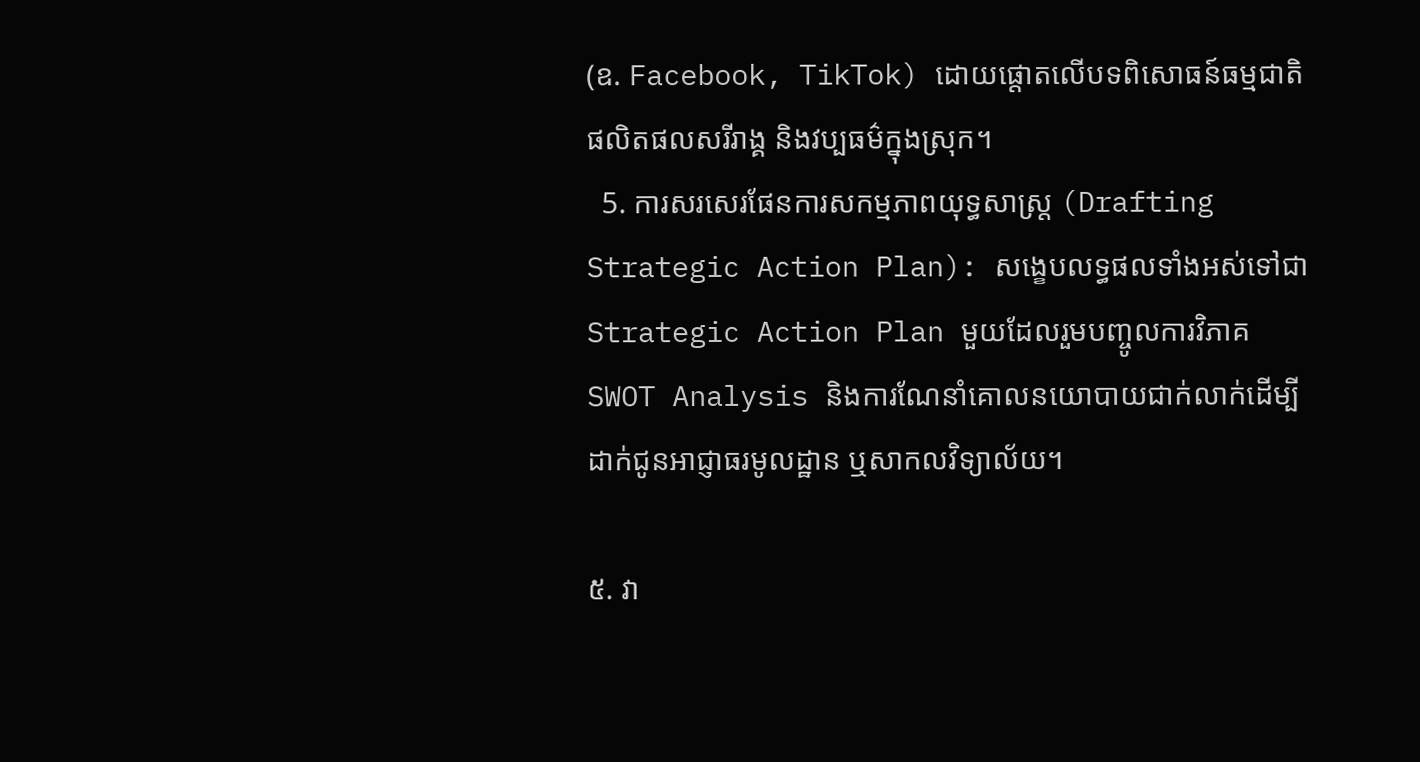(ឧ. Facebook, TikTok) ដោយផ្តោតលើបទពិសោធន៍ធម្មជាតិ ផលិតផលសរីរាង្គ និងវប្បធម៌ក្នុងស្រុក។
  5. ការសរសេរផែនការសកម្មភាពយុទ្ធសាស្ត្រ (Drafting Strategic Action Plan): សង្ខេបលទ្ធផលទាំងអស់ទៅជា Strategic Action Plan មួយដែលរួមបញ្ចូលការវិភាគ SWOT Analysis និងការណែនាំគោលនយោបាយជាក់លាក់ដើម្បីដាក់ជូនអាជ្ញាធរមូលដ្ឋាន ឬសាកលវិទ្យាល័យ។

៥. វា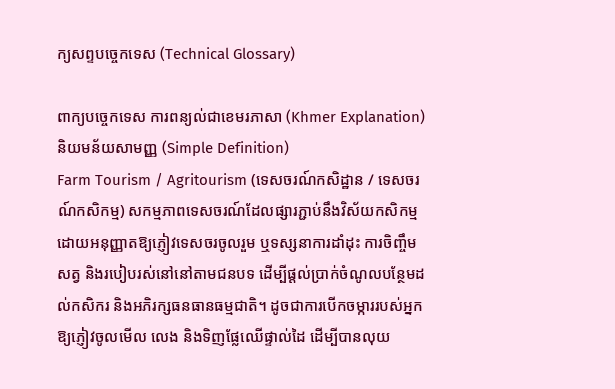ក្យសព្ទបច្ចេកទេស (Technical Glossary)

ពាក្យបច្ចេកទេស ការពន្យល់ជាខេមរភាសា (Khmer Explanation) និយមន័យសាមញ្ញ (Simple Definition)
Farm Tourism / Agritourism (ទេសចរណ៍កសិដ្ឋាន / ទេសចរណ៍កសិកម្ម) សកម្មភាពទេសចរណ៍ដែលផ្សារភ្ជាប់នឹងវិស័យកសិកម្ម ដោយអនុញ្ញាតឱ្យភ្ញៀវទេសចរចូលរួម ឬទស្សនាការដាំដុះ ការចិញ្ចឹមសត្វ និងរបៀបរស់នៅនៅតាមជនបទ ដើម្បីផ្តល់ប្រាក់ចំណូលបន្ថែមដល់កសិករ និងអភិរក្សធនធានធម្មជាតិ។ ដូចជាការបើកចម្ការរបស់អ្នកឱ្យភ្ញៀវចូលមើល លេង និងទិញផ្លែឈើផ្ទាល់ដៃ ដើម្បីបានលុយ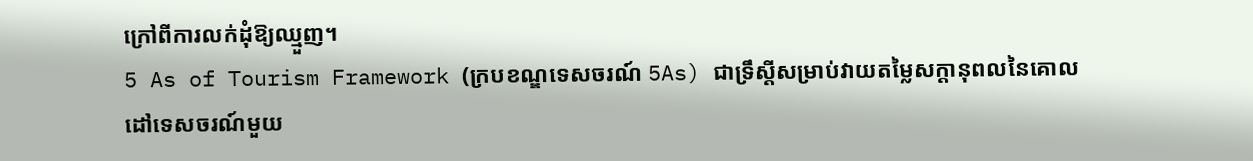ក្រៅពីការលក់ដុំឱ្យឈ្មួញ។
5 As of Tourism Framework (ក្របខណ្ឌទេសចរណ៍ 5As) ជាទ្រឹស្តីសម្រាប់វាយតម្លៃសក្តានុពលនៃគោលដៅទេសចរណ៍មួយ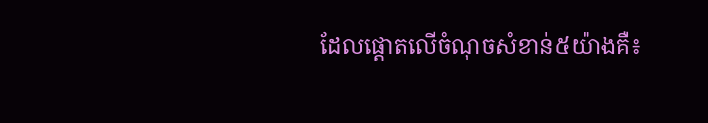ដែលផ្តោតលើចំណុចសំខាន់៥យ៉ាងគឺ៖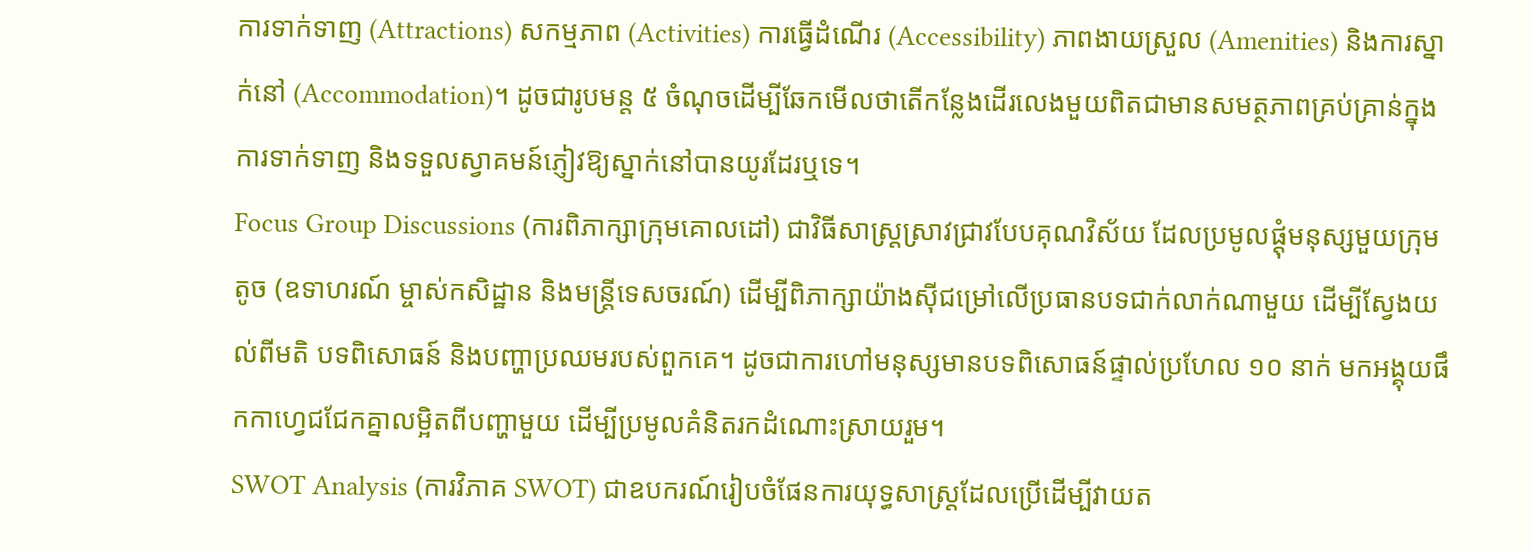ការទាក់ទាញ (Attractions) សកម្មភាព (Activities) ការធ្វើដំណើរ (Accessibility) ភាពងាយស្រួល (Amenities) និងការស្នាក់នៅ (Accommodation)។ ដូចជារូបមន្ត ៥ ចំណុចដើម្បីឆែកមើលថាតើកន្លែងដើរលេងមួយពិតជាមានសមត្ថភាពគ្រប់គ្រាន់ក្នុងការទាក់ទាញ និងទទួលស្វាគមន៍ភ្ញៀវឱ្យស្នាក់នៅបានយូរដែរឬទេ។
Focus Group Discussions (ការពិភាក្សាក្រុមគោលដៅ) ជាវិធីសាស្ត្រស្រាវជ្រាវបែបគុណវិស័យ ដែលប្រមូលផ្តុំមនុស្សមួយក្រុមតូច (ឧទាហរណ៍ ម្ចាស់កសិដ្ឋាន និងមន្ត្រីទេសចរណ៍) ដើម្បីពិភាក្សាយ៉ាងស៊ីជម្រៅលើប្រធានបទជាក់លាក់ណាមួយ ដើម្បីស្វែងយល់ពីមតិ បទពិសោធន៍ និងបញ្ហាប្រឈមរបស់ពួកគេ។ ដូចជាការហៅមនុស្សមានបទពិសោធន៍ផ្ទាល់ប្រហែល ១០ នាក់ មកអង្គុយផឹកកាហ្វេជជែកគ្នាលម្អិតពីបញ្ហាមួយ ដើម្បីប្រមូលគំនិតរកដំណោះស្រាយរួម។
SWOT Analysis (ការវិភាគ SWOT) ជាឧបករណ៍រៀបចំផែនការយុទ្ធសាស្ត្រដែលប្រើដើម្បីវាយត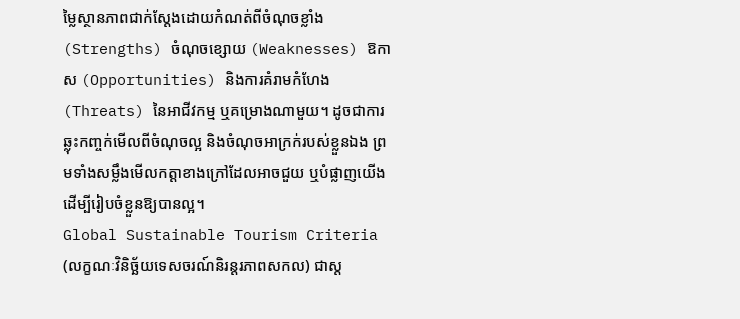ម្លៃស្ថានភាពជាក់ស្តែងដោយកំណត់ពីចំណុចខ្លាំង (Strengths) ចំណុចខ្សោយ (Weaknesses) ឱកាស (Opportunities) និងការគំរាមកំហែង (Threats) នៃអាជីវកម្ម ឬគម្រោងណាមួយ។ ដូចជាការឆ្លុះកញ្ចក់មើលពីចំណុចល្អ និងចំណុចអាក្រក់របស់ខ្លួនឯង ព្រមទាំងសម្លឹងមើលកត្តាខាងក្រៅដែលអាចជួយ ឬបំផ្លាញយើង ដើម្បីរៀបចំខ្លួនឱ្យបានល្អ។
Global Sustainable Tourism Criteria (លក្ខណៈវិនិច្ឆ័យទេសចរណ៍និរន្តរភាពសកល) ជាស្ត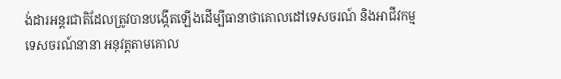ង់ដារអន្តរជាតិដែលត្រូវបានបង្កើតឡើងដើម្បីធានាថាគោលដៅទេសចរណ៍ និងអាជីវកម្មទេសចរណ៍នានា អនុវត្តតាមគោល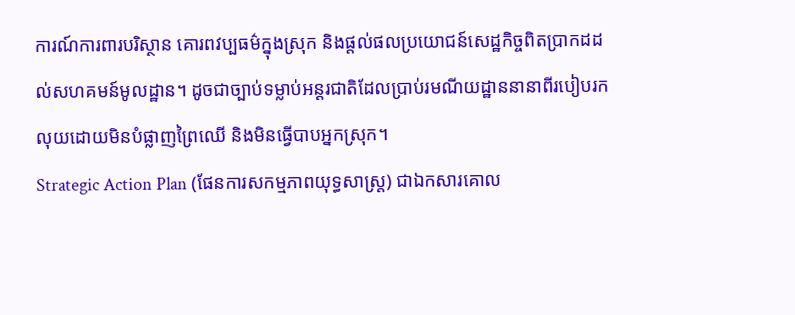ការណ៍ការពារបរិស្ថាន គោរពវប្បធម៌ក្នុងស្រុក និងផ្តល់ផលប្រយោជន៍សេដ្ឋកិច្ចពិតប្រាកដដល់សហគមន៍មូលដ្ឋាន។ ដូចជាច្បាប់ទម្លាប់អន្តរជាតិដែលប្រាប់រមណីយដ្ឋាននានាពីរបៀបរកលុយដោយមិនបំផ្លាញព្រៃឈើ និងមិនធ្វើបាបអ្នកស្រុក។
Strategic Action Plan (ផែនការសកម្មភាពយុទ្ធសាស្ត្រ) ជាឯកសារគោល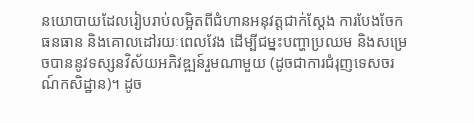នយោបាយដែលរៀបរាប់លម្អិតពីជំហានអនុវត្តជាក់ស្តែង ការបែងចែកធនធាន និងគោលដៅរយៈពេលវែង ដើម្បីជម្នះបញ្ហាប្រឈម និងសម្រេចបាននូវទស្សនវិស័យអភិវឌ្ឍន៍រួមណាមួយ (ដូចជាការជំរុញទេសចរណ៍កសិដ្ឋាន)។ ដូច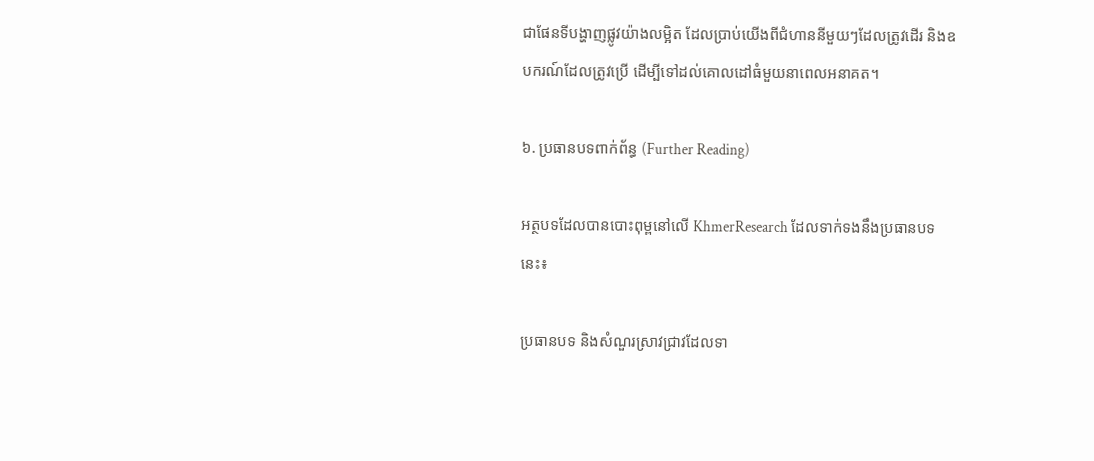ជាផែនទីបង្ហាញផ្លូវយ៉ាងលម្អិត ដែលប្រាប់យើងពីជំហាននីមួយៗដែលត្រូវដើរ និងឧបករណ៍ដែលត្រូវប្រើ ដើម្បីទៅដល់គោលដៅធំមួយនាពេលអនាគត។

៦. ប្រធានបទពាក់ព័ន្ធ (Further Reading)

អត្ថបទដែលបានបោះពុម្ពនៅលើ KhmerResearch ដែលទាក់ទងនឹងប្រធានបទនេះ៖

ប្រធានបទ និងសំណួរស្រាវជ្រាវដែលទា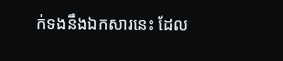ក់ទងនឹងឯកសារនេះ ដែល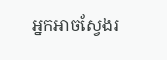អ្នកអាចស្វែងរ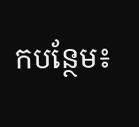កបន្ថែម៖